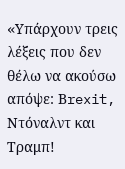«Yπάρχουν τρεις λέξεις που δεν θέλω να ακούσω απόψε: Βrexit, Ντόναλντ και Τραμπ!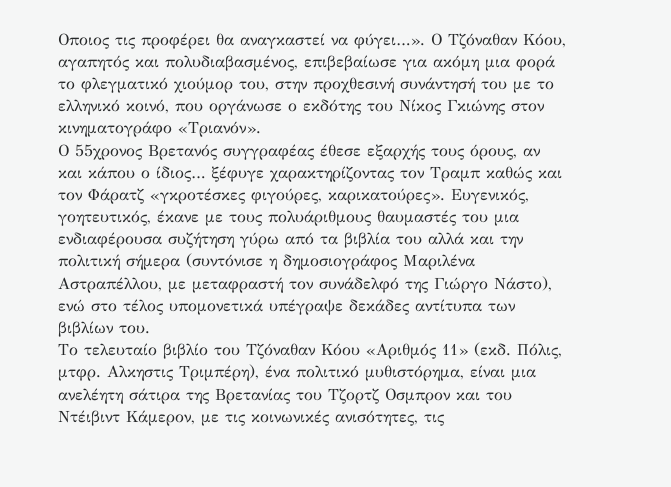Οποιος τις προφέρει θα αναγκαστεί να φύγει…». Ο Τζόναθαν Κόου, αγαπητός και πολυδιαβασμένος, επιβεβαίωσε για ακόμη μια φορά το φλεγματικό χιούμορ του, στην προχθεσινή συνάντησή του με το ελληνικό κοινό, που οργάνωσε ο εκδότης του Νίκος Γκιώνης στον κινηματογράφο «Τριανόν».
Ο 55χρονος Βρετανός συγγραφέας έθεσε εξαρχής τους όρους, αν και κάπου ο ίδιος… ξέφυγε χαρακτηρίζοντας τον Τραμπ καθώς και τον Φάρατζ «γκροτέσκες φιγούρες, καρικατούρες». Ευγενικός, γοητευτικός, έκανε με τους πολυάριθμους θαυμαστές του μια ενδιαφέρουσα συζήτηση γύρω από τα βιβλία του αλλά και την πολιτική σήμερα (συντόνισε η δημοσιογράφος Μαριλένα Αστραπέλλου, με μεταφραστή τον συνάδελφό της Γιώργο Νάστο), ενώ στο τέλος υπομονετικά υπέγραψε δεκάδες αντίτυπα των βιβλίων του.
Το τελευταίο βιβλίο του Τζόναθαν Κόου «Αριθμός 11» (εκδ. Πόλις, μτφρ. Αλκηστις Τριμπέρη), ένα πολιτικό μυθιστόρημα, είναι μια ανελέητη σάτιρα της Βρετανίας του Τζορτζ Οσμπρον και του Ντέιβιντ Κάμερον, με τις κοινωνικές ανισότητες, τις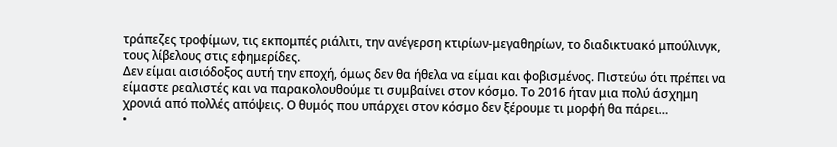τράπεζες τροφίμων, τις εκπομπές ριάλιτι, την ανέγερση κτιρίων-μεγαθηρίων, το διαδικτυακό μπούλινγκ, τους λίβελους στις εφημερίδες.
Δεν είμαι αισιόδοξος αυτή την εποχή, όμως δεν θα ήθελα να είμαι και φοβισμένος. Πιστεύω ότι πρέπει να είμαστε ρεαλιστές και να παρακολουθούμε τι συμβαίνει στον κόσμο. Το 2016 ήταν μια πολύ άσχημη χρονιά από πολλές απόψεις. Ο θυμός που υπάρχει στον κόσμο δεν ξέρουμε τι μορφή θα πάρει…
•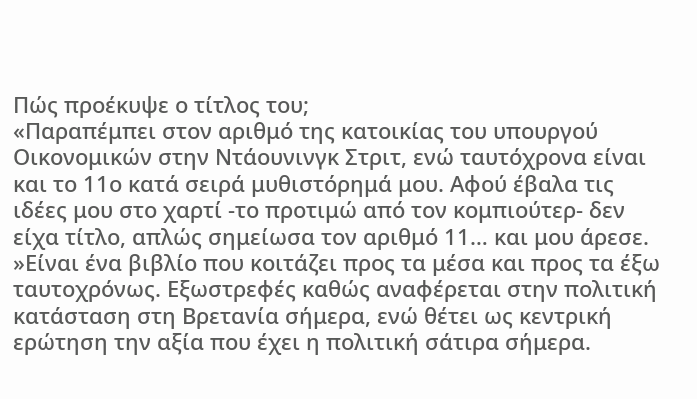Πώς προέκυψε ο τίτλος του;
«Παραπέμπει στον αριθμό της κατοικίας του υπουργού Οικονομικών στην Ντάουνινγκ Στριτ, ενώ ταυτόχρονα είναι και το 11ο κατά σειρά μυθιστόρημά μου. Αφού έβαλα τις ιδέες μου στο χαρτί -το προτιμώ από τον κομπιούτερ- δεν είχα τίτλο, απλώς σημείωσα τον αριθμό 11… και μου άρεσε.
»Είναι ένα βιβλίο που κοιτάζει προς τα μέσα και προς τα έξω ταυτοχρόνως. Εξωστρεφές καθώς αναφέρεται στην πολιτική κατάσταση στη Βρετανία σήμερα, ενώ θέτει ως κεντρική ερώτηση την αξία που έχει η πολιτική σάτιρα σήμερα.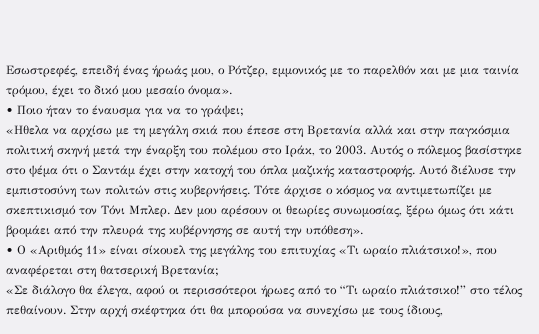Εσωστρεφές, επειδή ένας ήρωάς μου, ο Ρότζερ, εμμονικός με το παρελθόν και με μια ταινία τρόμου, έχει το δικό μου μεσαίο όνομα».
• Ποιο ήταν το έναυσμα για να το γράψει;
«Ηθελα να αρχίσω με τη μεγάλη σκιά που έπεσε στη Βρετανία αλλά και στην παγκόσμια πολιτική σκηνή μετά την έναρξη του πολέμου στο Ιράκ, το 2003. Αυτός ο πόλεμος βασίστηκε στο ψέμα ότι ο Σαντάμ έχει στην κατοχή του όπλα μαζικής καταστροφής. Αυτό διέλυσε την εμπιστοσύνη των πολιτών στις κυβερνήσεις. Τότε άρχισε ο κόσμος να αντιμετωπίζει με σκεπτικισμό τον Τόνι Μπλερ. Δεν μου αρέσουν οι θεωρίες συνωμοσίας, ξέρω όμως ότι κάτι βρομάει από την πλευρά της κυβέρνησης σε αυτή την υπόθεση».
• Ο «Αριθμός 11» είναι σίκουελ της μεγάλης του επιτυχίας «Τι ωραίο πλιάτσικο!», που αναφέρεται στη θατσερική Βρετανία;
«Σε διάλογο θα έλεγα, αφού οι περισσότεροι ήρωες από το “Τι ωραίο πλιάτσικο!” στο τέλος πεθαίνουν. Στην αρχή σκέφτηκα ότι θα μπορούσα να συνεχίσω με τους ίδιους,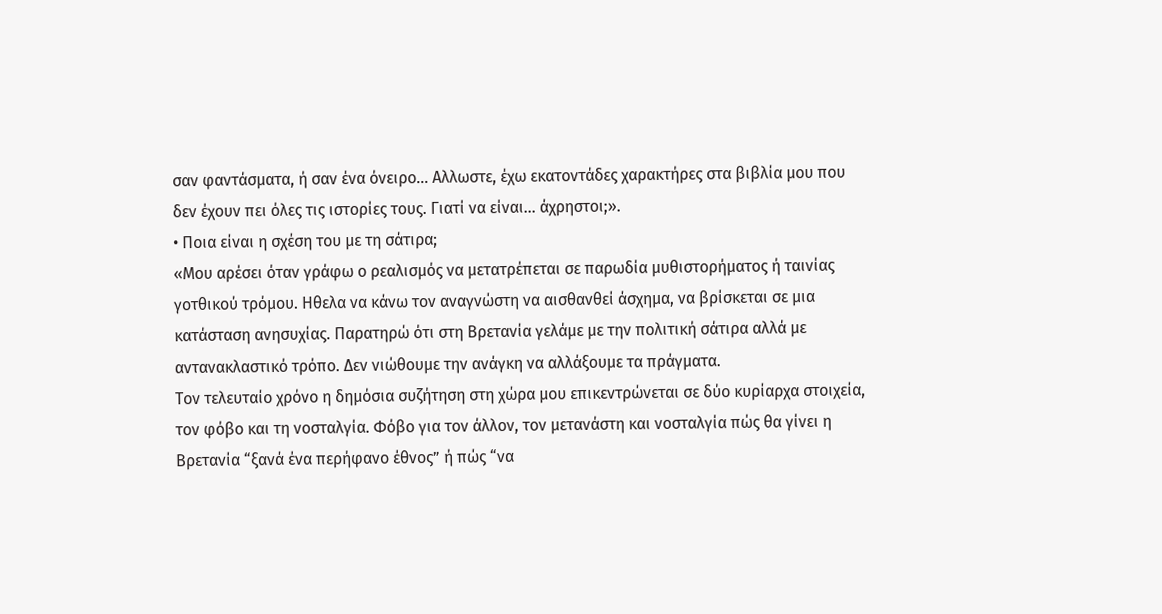σαν φαντάσματα, ή σαν ένα όνειρο… Αλλωστε, έχω εκατοντάδες χαρακτήρες στα βιβλία μου που δεν έχουν πει όλες τις ιστορίες τους. Γιατί να είναι… άχρηστοι;».
• Ποια είναι η σχέση του με τη σάτιρα;
«Μου αρέσει όταν γράφω ο ρεαλισμός να μετατρέπεται σε παρωδία μυθιστορήματος ή ταινίας γοτθικού τρόμου. Ηθελα να κάνω τον αναγνώστη να αισθανθεί άσχημα, να βρίσκεται σε μια κατάσταση ανησυχίας. Παρατηρώ ότι στη Βρετανία γελάμε με την πολιτική σάτιρα αλλά με αντανακλαστικό τρόπο. Δεν νιώθουμε την ανάγκη να αλλάξουμε τα πράγματα.
Τον τελευταίο χρόνο η δημόσια συζήτηση στη χώρα μου επικεντρώνεται σε δύο κυρίαρχα στοιχεία, τον φόβο και τη νοσταλγία. Φόβο για τον άλλον, τον μετανάστη και νοσταλγία πώς θα γίνει η Βρετανία “ξανά ένα περήφανο έθνος” ή πώς “να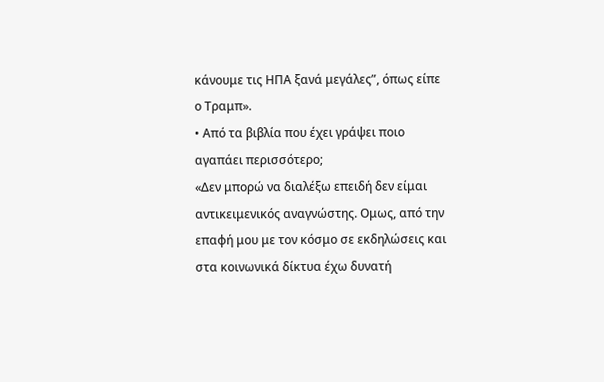κάνουμε τις ΗΠΑ ξανά μεγάλες”, όπως είπε ο Τραμπ».
• Από τα βιβλία που έχει γράψει ποιο αγαπάει περισσότερο;
«Δεν μπορώ να διαλέξω επειδή δεν είμαι αντικειμενικός αναγνώστης. Ομως, από την επαφή μου με τον κόσμο σε εκδηλώσεις και στα κοινωνικά δίκτυα έχω δυνατή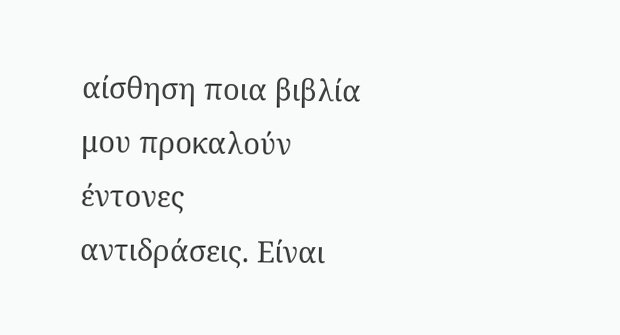αίσθηση ποια βιβλία μου προκαλούν έντονες αντιδράσεις. Είναι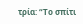τρία: “Το σπίτι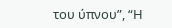του ύπνου”, “Η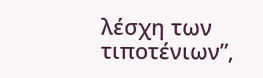λέσχη των τιποτένιων”,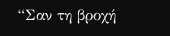“Σαν τη βροχή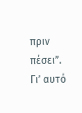πριν πέσει”. Γι’ αυτό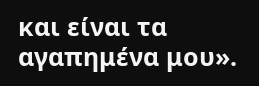και είναι τα αγαπημένα μου».